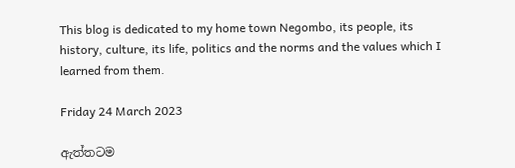This blog is dedicated to my home town Negombo, its people, its history, culture, its life, politics and the norms and the values which I learned from them.

Friday 24 March 2023

ඇත්තටම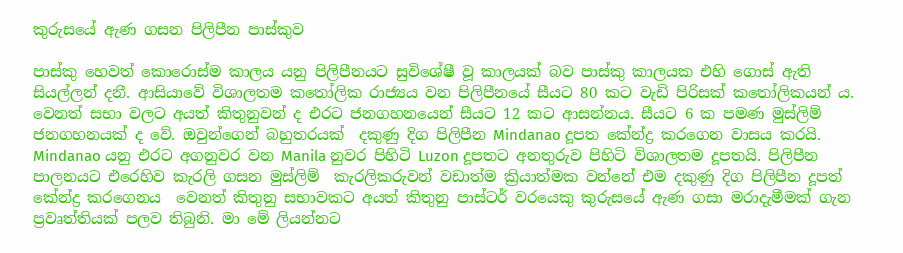කුරුසයේ ඇණ ගසන පිලිපීන පාස්කුව

පාස්කු හෙවත් කොරොස්ම කාලය යනු පිලිපීනයට සුවිශේෂී වූ කාලයක් බව පාස්කු කාලයක එහි ගොස් ඇති සියල්ලන් දනී. ආසියාවේ විශාලතම කතෝලික රාජ්‍යය වන පිලිපීනයේ සීයට 80 කට වැඩි පිරිසක් කතෝලිකයන් ය. වෙනත් සභා වලට අයත් කිතුනුවන් ද එරට ජනගහනයෙන් සීයට 12 කට ආසන්නය. සීයට 6 ක පමණ මුස්ලිම් ජනගහනයක් ද වේ. ඔවුන්ගෙන් බහුතරයක්  දකුණු දිග පිලිපීන Mindanao දූපත කේන්ද්‍ර කරගෙන වාසය කරයි. Mindanao යනු එරට අගනුවර වන Manila නුවර පිහිටි Luzon දූපතට අනතුරුව පිහිටි විශාලතම දූපතයි. පිලිපීන පාලනයට එරෙහිව කැරලි ගසන මුස්ලිම්  කැරලිකරුවන් වඩාත්ම ක්‍රියාත්මක වන්නේ එම දකුණු දිග පිලිපීන දූපත් කේන්ද්‍ර කරගෙනය  වෙනත් කිතුනු සභාවකට අයත් කිතුනු පාස්ටර් වරයෙකු කුරුසයේ ඇණ ගසා මරාදැමීමක් ගැන ප්‍රවෘත්තියක් පලව තිබුනි. මා මේ ලියන්නට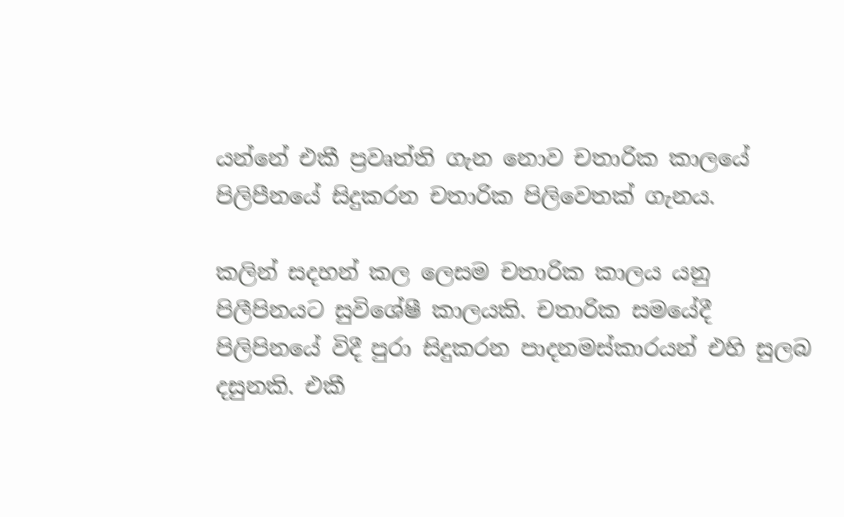යන්නේ එකී ප්‍රවෘත්ති ගැන නොව චතාරික කාලයේ පිලිපීනයේ සිදුකරන චතාරික පිලිවෙතක් ගැනය.

කලින් සදහන් කල ලෙසම චතාරික කාලය යනු පිලීපිනයට සුවිශේෂී කාලයකි. චතාරික සමයේදී පිලිපිනයේ විදී පුරා සිදුකරන පාදනමස්කාරයන් එහි සුලබ දසුනකි. එකී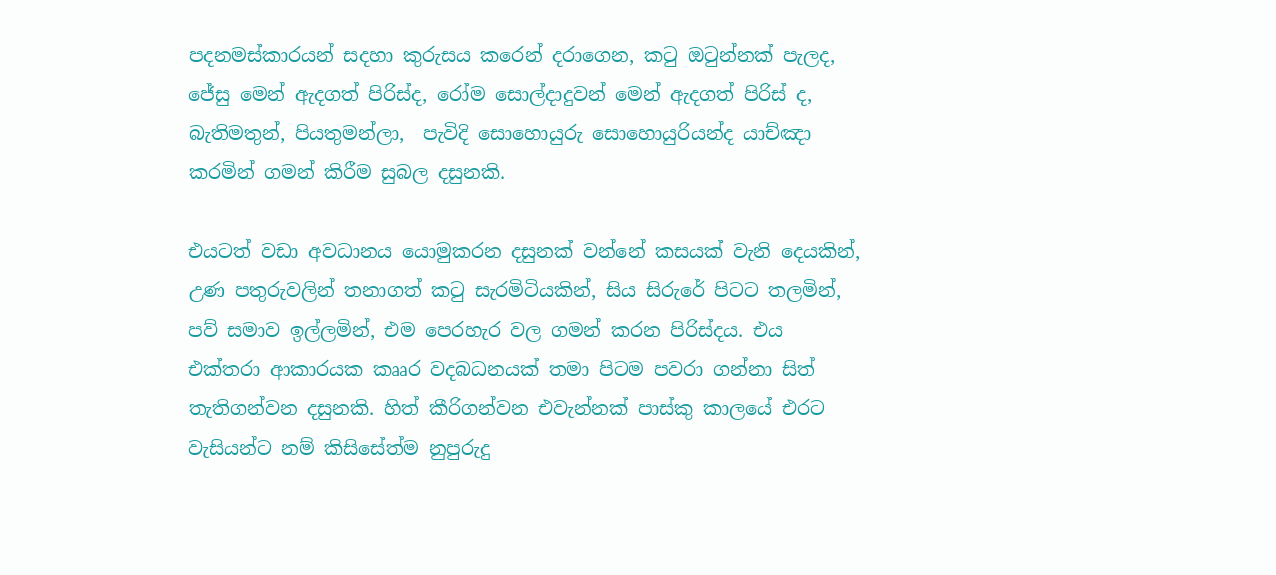පදනමස්කාරයන් සදහා කුරුසය කරෙන් දරාගෙන, කටු ඔටුන්නක් පැලද, ජේසු මෙන් ඇදගත් පිරිස්ද, රෝම සොල්දාදුවන් මෙන් ඇදගත් පිරිස් ද, බැතිමතුන්, පියතුමන්ලා,  පැවිදි සොහොයුරු සොහොයුරියන්ද යාච්ඤා කරමින් ගමන් කිරීම සුබල දසුනකි.

එයටත් වඩා අවධානය යොමුකරන දසුනක් වන්නේ කසයක් වැනි දෙයකින්, උණ පතුරුවලින් තනාගත් කටු සැරමිටියකින්, සිය සිරුරේ පිටට තලමින්, පව් සමාව ඉල්ලමින්, එම පෙරහැර වල ගමන් කරන පිරිස්දය. එය එක්තරා ආකාරයක කෲර වදබධනයක් තමා පිටම පවරා ගන්නා සිත් තැතිගන්වන දසුනකි. හිත් කීරිගන්වන එවැන්නක් පාස්කු කාලයේ එරට වැසියන්ට නම් කිසිසේත්ම නුපුරුදු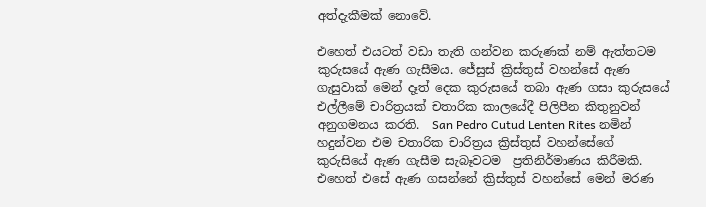අත්දැකීමක් නොවේ.

එහෙත් එයටත් වඩා තැති ගන්වන කරුණක් නම් ඇත්තටම කුරුසයේ ඇණ ගැසීමය. ජේසුස් ක්‍රිස්තුස් වහන්සේ ඇණ ගැසුවාක් මෙන් දෑත් දෙක කුරුසයේ තබා ඇණ ගසා කුරුසයේ එල්ලීමේ චාරිත්‍රයක් චතාරික කාලයේදී පිලිපීන කිතුනුවන් අනුගමනය කරති.  San Pedro Cutud Lenten Rites නමින් හදුන්වන එම චතාරික චාරිත්‍රය ක්‍රිස්තුස් වහන්සේගේ කුරුසියේ ඇණ ගැසීම සැබෑවටම  ප්‍රතිනිර්මාණය කිරීමකි. එහෙත් එසේ ඇණ ගසන්නේ ක්‍රිස්තුස් වහන්සේ මෙන් මරණ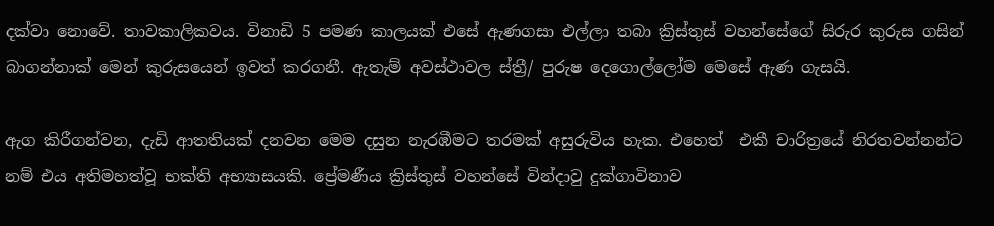දක්වා නොවේ. තාවකාලිකවය. විනාඩි 5 පමණ කාලයක් එසේ ඇණගසා එල්ලා තබා ක්‍රිස්තුස් වහන්සේගේ සිරුර කුරුස ගසින් බාගන්නාක් මෙන් කුරුසයෙන් ඉවත් කරගනී. ඇතැම් අවස්ථාවල ස්ත්‍රී/ පුරුෂ දෙගොල්ලෝම මෙසේ ඇණ ගැසයි.

ඇග කිරීගන්වන, දැඩි ආතතියක් දනවන මෙම දසුන නැරඹීමට තරමක් අසුරුවිය හැක. එහෙත්  එකී චාරිත්‍රයේ නිරතවන්නන්ට නම් එය අතිමහත්වූ භක්ති අභ්‍යාසයකි. ප්‍රේමණීය ක්‍රිස්තුස් වහන්සේ වින්දාවු දුක්ගාවිනාව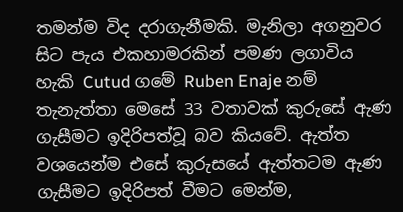තමන්ම විද දරාගැනීමකි. මැනිලා අගනුවර සිට පැය එකහාමරකින් පමණ ලගාවිය හැකි Cutud ගමේ Ruben Enaje නම් තැනැත්තා මෙසේ 33 වතාවක් කුරුසේ ඇණ ගැසීමට ඉදිරිපත්වූ බව කියවේ. ඇත්ත වශයෙන්ම එසේ කුරුසයේ ඇත්තටම ඇණ ගැසීමට ඉදිරිපත් වීමට මෙන්ම,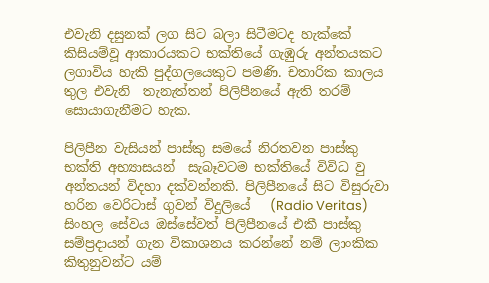එවැනි දසුනක් ලග සිට බලා සිටීමටද හැක්කේ කිසියම්වූ ආකාරයකට භක්තියේ ගැඹුරු අන්තයකට ලගාවිය හැකි පුද්ගලයෙකුට පමණි. චතාරික කාලය තුල එවැනි  තැනැත්තන් පිලිපීනයේ ඇති තරම් සොයාගැනීමට හැක.

පිලිපීන වැසියන් පාස්කු සමයේ නිරතවන පාස්කු භක්ති අභ්‍යාසයන්  සැබෑවටම භක්තියේ විවිධ වු අන්තයන් විදහා දක්වන්නකි. පිලිපීනයේ සිට විසුරුවා හරින වෙරිටාස් ගුවන් විදුලියේ   (Radio Veritas) සිංහල සේවය ඔස්සේවත් පිලිපීනයේ එකී පාස්කු සම්ප්‍රදායන් ගැන විකාශනය කරන්නේ නම් ලාංකික කිතුනුවන්ට යම්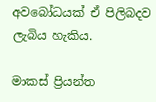අවබෝධයක් ඒ පිලිබදව ලැබිය හැකිය.

මාකස් ප්‍රියන්ත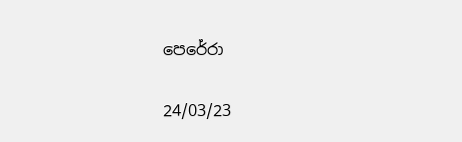පෙරේරා

24/03/23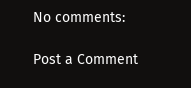No comments:

Post a Comment